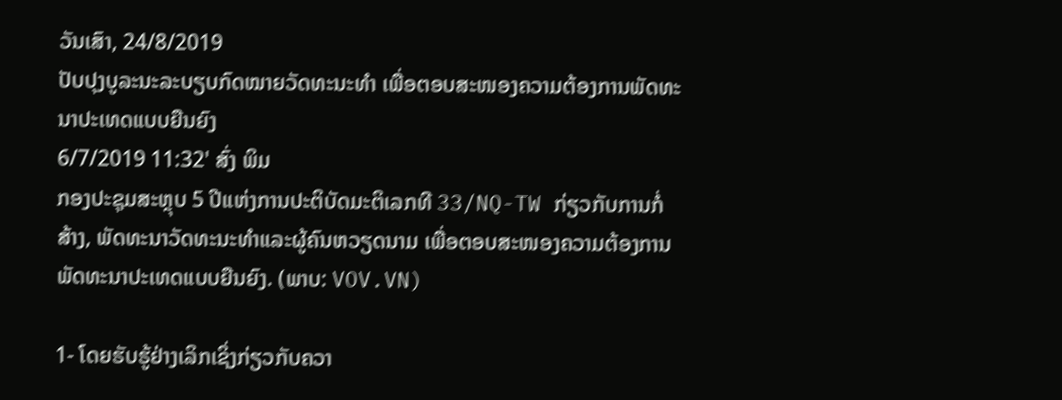ວັນເສົາ, 24/8/2019
ປັບປຸງບູລະນະລະບຽບກົດໝາຍວັດທະນະທຳ ເພື່ອຕອບສະໜອງຄວາມຕ້ອງການພັດທະນາປະເທດແບບຍືນຍົງ
6/7/2019 11:32' ສົ່ງ ພິມ
ກອງປະຊຸມສະຫຼຸບ 5 ປີແຫ່ງການປະຕິບັດມະຕິເລກທີ 33/NQ-TW ກ່ຽວກັບການກໍ່ສ້າງ, ພັດທະນາວັດທະນະທຳແລະຜູ້ຄົນຫວຽດນາມ ເພື່ອຕອບສະໜອງຄວາມຕ້ອງການພັດທະນາປະເທດແບບຍືນຍົງ. (ພາບ: VOV.VN)

1- ໂດຍຮັບຮູ້ຢ່າງເລິກເຊິ່ງກ່ຽວກັບຄວາ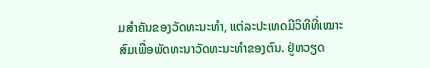ມສຳຄັນຂອງວັດທະນະທຳ, ແຕ່ລະປະເທດມີວິທີທີ່ເໝາະສົມເພື່ອພັດທະນາວັດທະນະທຳຂອງຕົນ. ຢູ່ຫວຽດ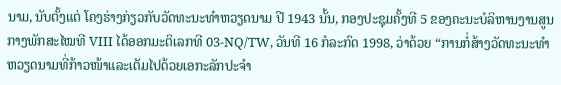ນາມ, ນັບຕັ້ງແຕ່ ໂຄງຮ່າງກ່ຽວກັບວັດທະນະທຳຫວຽດນາມ ປີ 1943 ນັ້ນ, ກອງປະຊຸມຄັ້ງທີ 5 ຂອງຄະນະບໍລິຫານງານສູນກາງພັກສະໄໝທີ VIII ໄດ້ອອກມະຕິເລກທີ 03-NQ/TW, ວັນທີ 16 ກໍລະກົດ 1998, ວ່າດ້ວຍ “ການກໍ່ສ້າງວັດທະນະທຳຫວຽດນາມທີ່ກ້າວໜ້າແລະເຕັມໄປດ້ວຍເອກະລັກປະຈຳ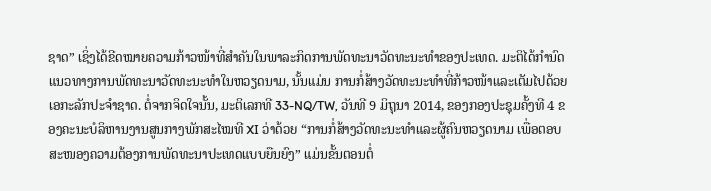ຊາດ” ເຊິ່ງໄດ້ຂີດໝາຍຄວາມກ້າວໜ້າທີ່ສຳຄັນໃນພາລະກິດການພັດທະນາວັດທະນະທຳຂອງປະເທດ. ມະຕິໄດ້ກຳນົດແນວທາງການພັດທະນາວັດທະນະທຳໃນຫວຽດນາມ, ນັ້ນແມ່ນ ການກໍ່ສ້າງວັດທະນະທຳທີ່ກ້າວໜ້າແລະເຕັມໄປດ້ວຍເອກະລັກປະຈຳຊາດ. ຕໍ່ຈາກຈິດໃຈນັ້ນ, ມະຕິເລກທີ 33-NQ/TW, ວັນທີ 9 ມິຖຸນາ 2014, ຂອງກອງປະຊຸມຄັ້ງທີ 4 ຂອງຄະນະບໍລິຫານງານສູນກາງພັກສະໄໝທີ XI ວ່າດ້ວຍ “ການກໍ່ສ້າງວັດທະນະທຳແລະຜູ້ຄົນຫວຽດນາມ ເພື່ອຕອບສະໜອງຄວາມຕ້ອງການພັດທະນາປະເທດແບບຍືນຍົງ” ແມ່ນຂັ້ນຕອນຕໍ່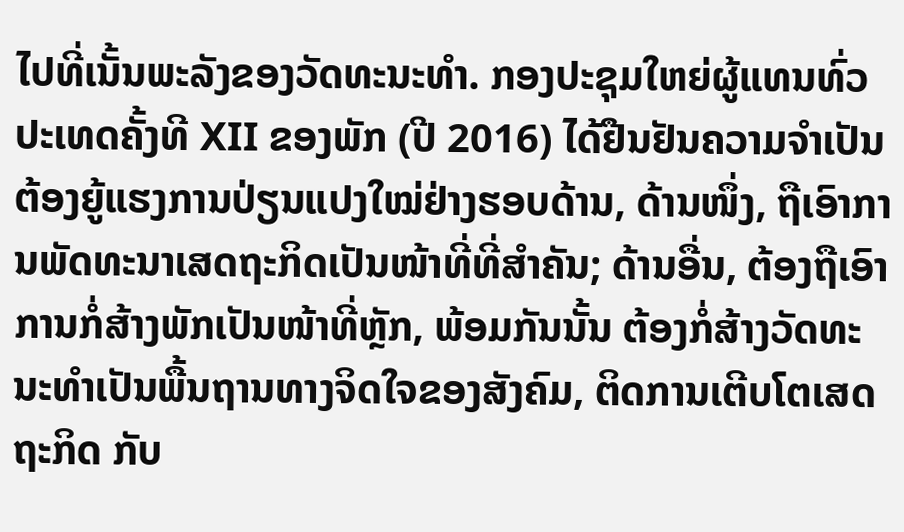ໄປທີ່ເນັ້ນພະລັງຂອງວັດທະນະທຳ. ກອງປະຊຸມໃຫຍ່ຜູ້ແທນທົ່ວປະເທດຄັ້ງທີ XII ຂອງພັກ (ປີ 2016) ໄດ້ຢືນຢັນຄວາມຈຳເປັນຕ້ອງຍູ້ແຮງການປ່ຽນແປງໃໝ່ຢ່າງຮອບດ້ານ, ດ້ານໜຶ່ງ, ຖືເອົາການພັດທະນາເສດຖະກິດເປັນໜ້າທີ່ທີ່ສຳຄັນ; ດ້ານອື່ນ, ຕ້ອງຖືເອົາການກໍ່ສ້າງພັກເປັນໜ້າທີ່ຫຼັກ, ພ້ອມກັນນັ້ນ ຕ້ອງກໍ່ສ້າງວັດທະນະທຳເປັນພື້ນຖານທາງຈິດໃຈຂອງສັງຄົມ, ຕິດການເຕີບໂຕເສດຖະກິດ ກັບ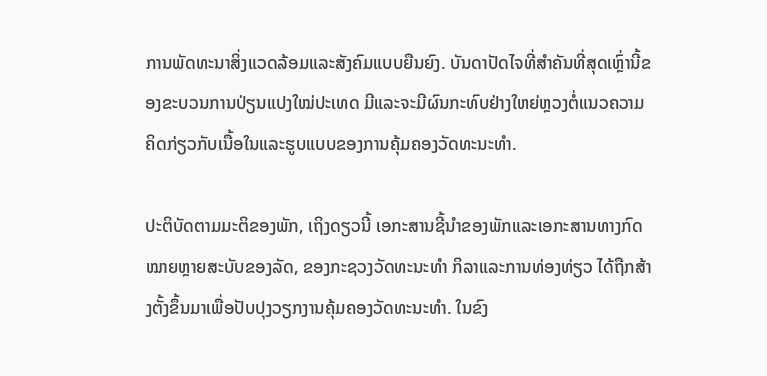ການພັດທະນາສິ່ງແວດລ້ອມແລະສັງຄົມແບບຍືນຍົງ. ບັນດາປັດໄຈທີ່ສຳຄັນທີ່ສຸດເຫຼົ່ານີ້ຂອງຂະບວນການປ່ຽນແປງໃໝ່ປະເທດ ມີແລະຈະມີຜົນກະທົບຢ່າງໃຫຍ່ຫຼວງຕໍ່ແນວຄວາມຄິດກ່ຽວກັບເນື້ອໃນແລະຮູບແບບຂອງການຄຸ້ມຄອງວັດທະນະທຳ.

ປະຕິບັດຕາມມະຕິຂອງພັກ, ເຖິງດຽວນີ້ ເອກະສານຊີ້ນຳຂອງພັກແລະເອກະສານທາງກົດໝາຍຫຼາຍສະບັບຂອງລັດ, ຂອງກະຊວງວັດທະນະທຳ ກິລາແລະການທ່ອງທ່ຽວ ໄດ້ຖືກສ້າງຕັ້ງຂຶ້ນມາເພື່ອປັບປຸງວຽກງານຄຸ້ມຄອງວັດທະນະທຳ. ໃນຂົງ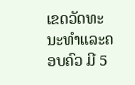ເຂດວັດທະນະທຳແລະຄອບຄົວ ມີ 5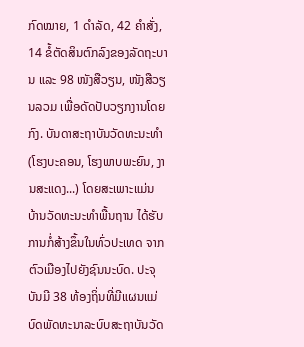ກົດໝາຍ, 1 ດຳລັດ, 42 ຄຳສັ່ງ, 14 ຂໍ້ຕັດສິນຕົກລົງຂອງລັດຖະບານ ແລະ 98 ໜັງສືວຽນ, ໜັງສືວຽນລວມ ເພື່ອດັດປັບວຽກງານໂດຍກົງ. ບັນດາສະຖາບັນວັດທະນະທຳ (ໂຮງບະຄອນ, ໂຮງພາບພະຍົນ, ງານສະແດງ...) ໂດຍສະເພາະແມ່ນ ບ້ານວັດທະນະທຳພື້ນຖານ ໄດ້ຮັບການກໍ່ສ້າງຂຶ້ນໃນທົ່ວປະເທດ ຈາກຕົວເມືອງໄປຍັງຊົນນະບົດ. ປະຈຸບັນມີ 38 ທ້ອງຖິ່ນທີ່ມີແຜນແມ່ບົດພັດທະນາລະບົບສະຖາບັນວັດ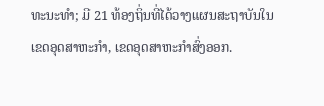ທະນະທຳ; ມີ 21 ທ້ອງຖິ່ນທີ່ໄດ້ວາງແຜນສະຖາບັນໃນເຂດອຸດສາຫະກຳ, ເຂດອຸດສາຫະກຳສົ່ງອອກ.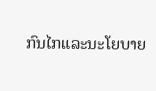ກົນໄກແລະນະໂຍບາຍ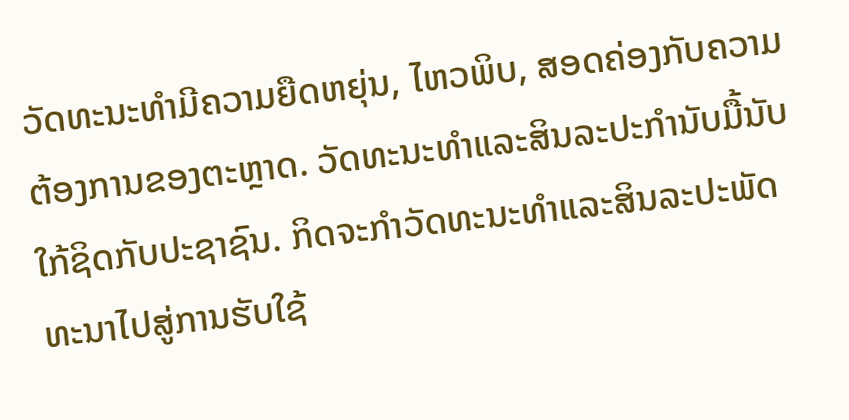ວັດທະນະທຳມີຄວາມຍືດຫຍຸ່ນ, ໄຫວພິບ, ສອດຄ່ອງກັບຄວາມຕ້ອງການຂອງຕະຫຼາດ. ວັດທະນະທຳແລະສິນລະປະກຳນັບມື້ນັບໃກ້ຊິດກັບປະຊາຊົນ. ກິດຈະກຳວັດທະນະທຳແລະສິນລະປະພັດທະນາໄປສູ່ການຮັບໃຊ້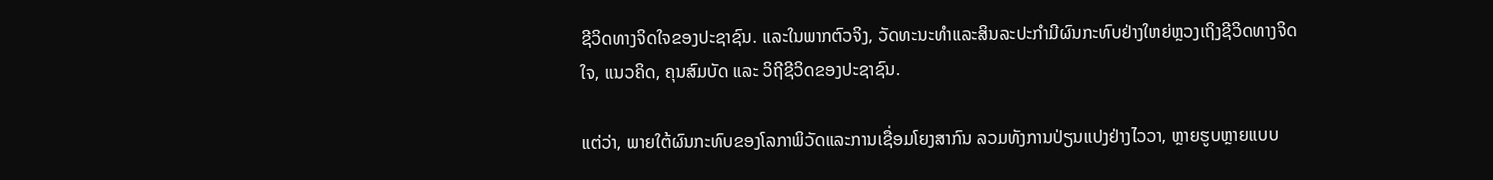ຊີວິດທາງຈິດໃຈຂອງປະຊາຊົນ. ແລະໃນພາກຕົວຈິງ, ວັດທະນະທຳແລະສິນລະປະກຳມີຜົນກະທົບຢ່າງໃຫຍ່ຫຼວງເຖິງຊີວິດທາງຈິດໃຈ, ແນວຄິດ, ຄຸນສົມບັດ ແລະ ວິຖີຊີວິດຂອງປະຊາຊົນ.

ແຕ່ວ່າ, ພາຍໃຕ້ຜົນກະທົບຂອງໂລກາພິວັດແລະການເຊື່ອມໂຍງສາກົນ ລວມທັງການປ່ຽນແປງຢ່າງໄວວາ, ຫຼາຍຮູບຫຼາຍແບບ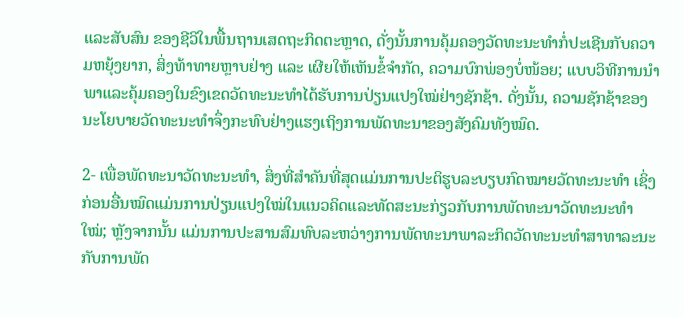ແລະສັບສົນ ຂອງຊີວິໃນພື້ນຖານເສດຖະກິດຕະຫຼາດ, ດັ່ງນັ້ນການຄຸ້ມຄອງວັດທະນະທຳກໍ່ປະເຊີນກັບຄວາມຫຍຸ້ງຍາກ, ສິ່ງທ້າທາຍຫຼາບຢ່າງ ແລະ ເຜີຍໃຫ້ເຫັນຂໍ້ຈຳກັດ, ຄວາມບົກພ່ອງບໍ່ໜ້ອຍ; ແບບວິທີການນຳພາແລະຄຸ້ມຄອງໃນຂົງເຂດວັດທະນະທຳໄດ້ຮັບການປ່ຽນແປງໃໝ່ຢ່າງຊັກຊ້າ. ດັ່ງນັ້ນ, ຄວາມຊັກຊ້າຂອງນະໂຍບາຍວັດທະນະທຳຈຶ່ງກະທົບຢ່າງແຮງເຖິງການພັດທະນາຂອງສັງຄົມທັງໝົດ.

2- ເພື່ອພັດທະນາວັດທະນະທຳ, ສິ່ງທີ່ສຳຄັນທີ່ສຸດແມ່ນການປະຕິຮູບລະບຽບກົດໝາຍວັດທະນະທຳ ເຊິ່ງກ່ອນອື່ນໝົດແມ່ນການປ່ຽນແປງໃໝ່ໃນແນວຄິດແລະທັດສະນະກ່ຽວກັບການພັດທະນາວັດທະນະທຳໃໝ່; ຫຼັງຈາກນັ້ນ ແມ່ນການປະສານສົມທົບລະຫວ່າງການພັດທະນາພາລະກິດວັດທະນະທຳສາທາລະນະ ກັບການພັດ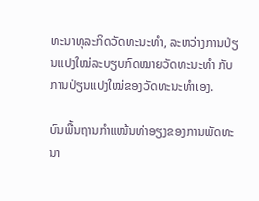ທະນາທຸລະກິດວັດທະນະທຳ, ລະຫວ່າງການປ່ຽນແປງໃໝ່ລະບຽບກົດໝາຍວັດທະນະທຳ ກັບການປ່ຽນແປງໃໝ່ຂອງວັດທະນະທຳເອງ.

ບົນພື້ນຖານກຳແໜ້ນທ່າອຽງຂອງການພັດທະນາ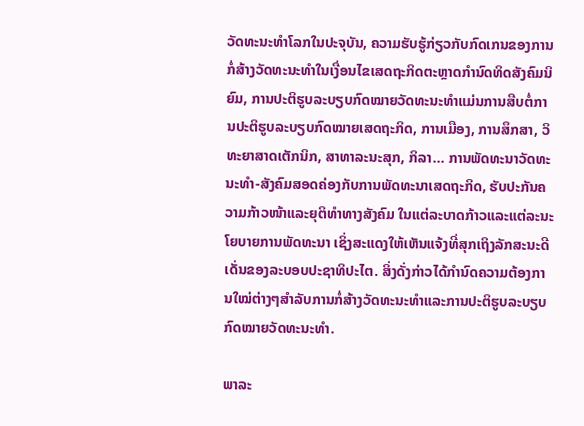ວັດທະນະທຳໂລກໃນປະຈຸບັນ, ຄວາມຮັບຮູ້ກ່ຽວກັບກົດເກນຂອງການກໍ່ສ້າງວັດທະນະທຳໃນເງື່ອນໄຂເສດຖະກິດຕະຫຼາດກຳນົດທິດສັງຄົມນິຍົມ, ການປະຕິຮູບລະບຽບກົດໝາຍວັດທະນະທຳແມ່ນການສືບຕໍ່ການປະຕິຮູບລະບຽບກົດໝາຍເສດຖະກິດ, ການເມືອງ, ການສຶກສາ, ວິທະຍາສາດເຕັກນິກ, ສາທາລະນະສຸກ, ກິລາ... ການພັດທະນາວັດທະນະທຳ-ສັງຄົມສອດຄ່ອງກັບການພັດທະນາເສດຖະກິດ, ຮັບປະກັນຄວາມກ້າວໜ້າແລະຍຸຕິທຳທາງສັງຄົມ ໃນແຕ່ລະບາດກ້າວແລະແຕ່ລະນະໂຍບາຍການພັດທະນາ ເຊິ່ງສະແດງໃຫ້ເຫັນແຈ້ງທີ່ສຸກເຖິງລັກສະນະດີເດັ່ນຂອງລະບອບປະຊາທິປະໄຕ. ສິ່ງດັ່ງກ່າວໄດ້ກຳນົດຄວາມຕ້ອງການໃໝ່ຕ່າງໆສຳລັບການກໍ່ສ້າງວັດທະນະທຳແລະການປະຕິຮູບລະບຽບກົດໝາຍວັດທະນະທຳ.

ພາລະ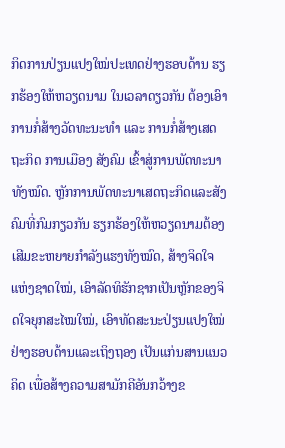ກິດການປ່ຽນແປງໃໝ່ປະເທດຢ່າງຮອບດ້ານ ຮຽກຮ້ອງໃຫ້ຫວຽດນາມ ໃນເວລາດຽວກັນ ຕ້ອງເອົາການກໍ່ສ້າງວັດທະນະທຳ ແລະ ການກໍ່ສ້າງເສດຖະກິດ ການເມືອງ ສັງຄົມ ເຂົ້າສູ່ການພັດທະນາທັງໝົດ. ຫຼັກການພັດທະນາເສດຖະກິດແລະສັງຄົມທີ່ກົມກຽວກັນ ຮຽກຮ້ອງໃຫ້ຫວຽດນາມຕ້ອງເສີມຂະຫຍາຍກຳລັງແຮງທັງໝົດ, ສ້າງຈິດໃຈແຫ່ງຊາດໃໝ່, ເອົາລັດທິຮັກຊາກເປັນຫຼັກຂອງຈິດໃຈຍຸກສະໄໝໃໝ່, ເອົາທັດສະນະປ່ຽນແປງໃໝ່ຢ່າງຮອບດ້ານແລະເຖິງຖອງ ເປັນແກ່ນສານແນວຄິດ ເພື່ອສ້າງຄວາມສາມັກຄີອັນກວ້າງຂ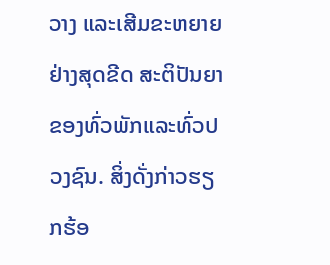ວາງ ແລະເສີມຂະຫຍາຍຢ່າງສຸດຂີດ ສະຕິປັນຍາຂອງທົ່ວພັກແລະທົ່ວປວງຊົນ. ສິ່ງດັ່ງກ່າວຮຽກຮ້ອ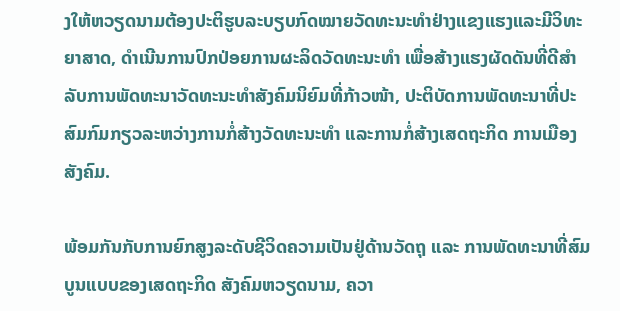ງໃຫ້ຫວຽດນາມຕ້ອງປະຕິຮູບລະບຽບກົດໝາຍວັດທະນະທຳຢ່າງແຂງແຮງແລະມີວິທະຍາສາດ, ດຳເນີນການປົກປ່ອຍການຜະລິດວັດທະນະທຳ ເພື່ອສ້າງແຮງຜັດດັນທີ່ດີສຳລັບການພັດທະນາວັດທະນະທຳສັງຄົມນິຍົມທີ່ກ້າວໜ້າ, ປະຕິບັດການພັດທະນາທີ່ປະສົມກົມກຽວລະຫວ່າງການກໍ່ສ້າງວັດທະນະທຳ ແລະການກໍ່ສ້າງເສດຖະກິດ ການເມືອງ ສັງຄົມ.

ພ້ອມກັນກັບການຍົກສູງລະດັບຊີວິດຄວາມເປັນຢູ່ດ້ານວັດຖຸ ແລະ ການພັດທະນາທີ່ສົມບູນແບບຂອງເສດຖະກິດ ສັງຄົມຫວຽດນາມ, ຄວາ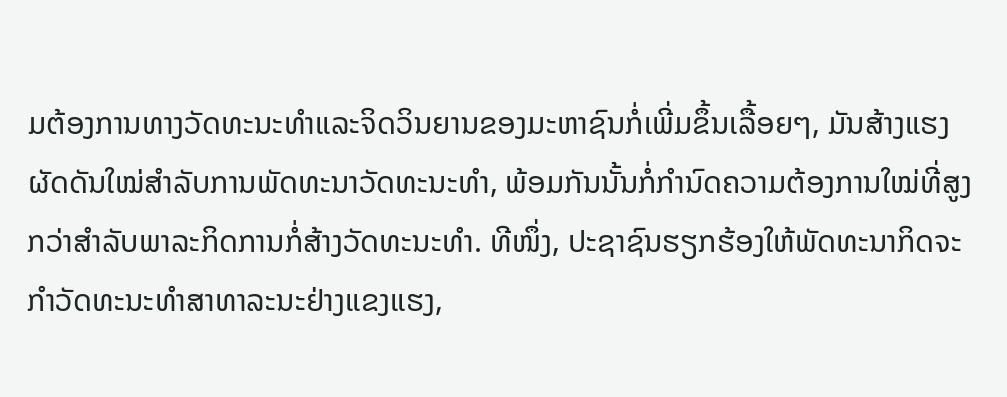ມຕ້ອງການທາງວັດທະນະທຳແລະຈິດວິນຍານຂອງມະຫາຊົນກໍ່ເພີ່ມຂຶ້ນເລື້ອຍໆ, ມັນສ້າງແຮງຜັດດັນໃໝ່ສຳລັບການພັດທະນາວັດທະນະທຳ, ພ້ອມກັນນັ້ນກໍ່ກຳນົດຄວາມຕ້ອງການໃໝ່ທີ່ສູງກວ່າສຳລັບພາລະກິດການກໍ່ສ້າງວັດທະນະທຳ. ທີໜຶ່ງ, ປະຊາຊົນຮຽກຮ້ອງໃຫ້ພັດທະນາກິດຈະກຳວັດທະນະທຳສາທາລະນະຢ່າງແຂງແຮງ,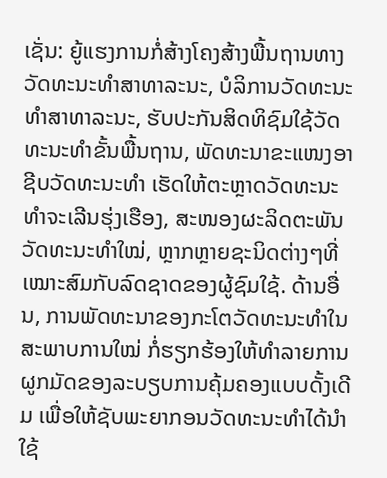ເຊັ່ນ: ຍູ້ແຮງການກໍ່ສ້າງໂຄງສ້າງພື້ນຖານທາງວັດທະນະທຳສາທາລະນະ, ບໍລິການວັດທະນະທຳສາທາລະນະ, ຮັບປະກັນສິດທິຊົມໃຊ້ວັດທະນະທຳຂັ້ນພື້ນຖານ, ພັດທະນາຂະແໜງອາຊີບວັດທະນະທຳ ເຮັດໃຫ້ຕະຫຼາດວັດທະນະທຳຈະເລີນຮຸ່ງເຮືອງ, ສະໜອງຜະລິດຕະພັນວັດທະນະທຳໃໝ່, ຫຼາກຫຼາຍຊະນິດຕ່າງໆທີ່ເໝາະສົມກັບລົດຊາດຂອງຜູ້ຊົມໃຊ້. ດ້ານອື່ນ, ການພັດທະນາຂອງກະໂຕວັດທະນະທຳໃນສະພາບການໃໝ່ ກໍ່ຮຽກຮ້ອງໃຫ້ທຳລາຍການຜູກມັດຂອງລະບຽບການຄຸ້ມຄອງແບບດັ້ງເດີມ ເພື່ອໃຫ້ຊັບພະຍາກອນວັດທະນະທຳໄດ້ນຳໃຊ້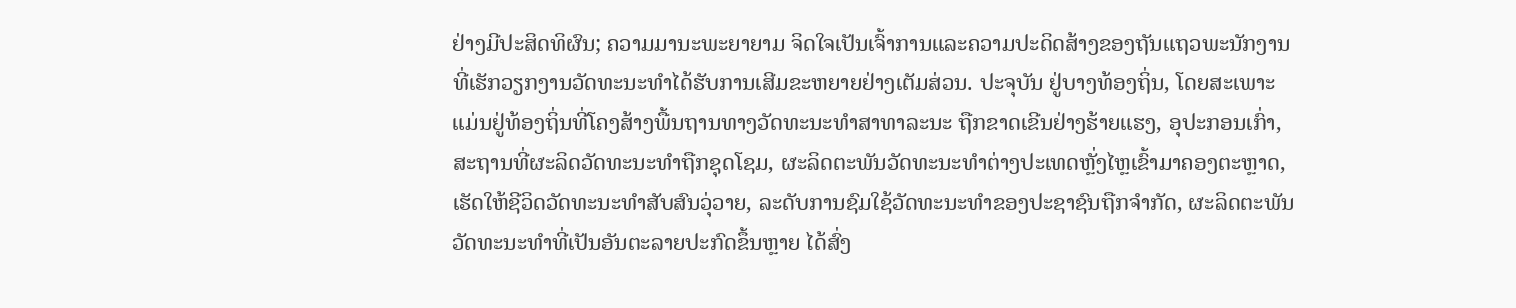ຢ່າງມີປະສິດທິຜົນ; ຄວາມມານະພະຍາຍາມ ຈິດໃຈເປັນເຈົ້າການແລະຄວາມປະດິດສ້າງຂອງຖັນແຖວພະນັກງານທີ່ເຮັກວຽກງານວັດທະນະທຳໄດ້ຮັບການເສີມຂະຫຍາຍຢ່າງເຕັມສ່ວນ. ປະຈຸບັນ ຢູ່ບາງທ້ອງຖິ່ນ, ໂດຍສະເພາະແມ່ນຢູ່ທ້ອງຖິ່ນທີ່ໂຄງສ້າງພື້ນຖານທາງວັດທະນະທຳສາທາລະນະ ຖືກຂາດເຂີນຢ່າງຮ້າຍແຮງ, ອຸປະກອນເກົ່າ, ສະຖານທີ່ຜະລິດວັດທະນະທຳຖືກຊຸດໂຊມ, ຜະລິດຕະພັນວັດທະນະທຳຕ່າງປະເທດຫຼັ່ງໄຫຼເຂົ້າມາຄອງຕະຫຼາດ, ເຮັດໃຫ້ຊີວິດວັດທະນະທຳສັບສົນວຸ່ວາຍ, ລະດັບການຊົມໃຊ້ວັດທະນະທຳຂອງປະຊາຊົນຖືກຈຳກັດ, ຜະລິດຕະພັນວັດທະນະທຳທີ່ເປັນອັນຕະລາຍປະກົດຂຶ້ນຫຼາຍ ໄດ້ສົ່ງ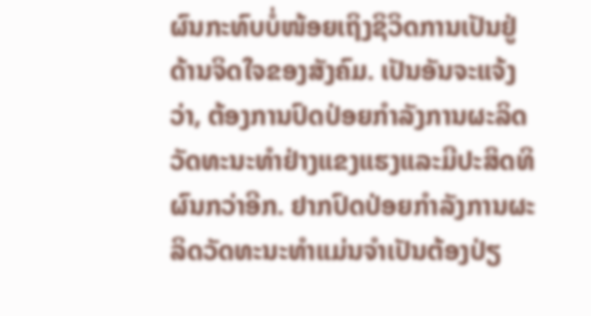ຜົນກະທົບບໍ່ໜ້ອຍເຖິງຊິວິດການເປັນຢູ່ດ້ານຈິດໃຈຂອງສັງຄົມ. ເປັນອັນຈະແຈ້ງວ່າ, ຕ້ອງການປົດປ່ອຍກຳລັງການຜະລິດວັດທະນະທຳຢ່າງແຂງແຮງແລະມີປະສິດທິຜົນກວ່າອີກ. ຢາກປົດປ່ອຍກຳລັງການຜະລິດວັດທະນະທຳແມ່ນຈຳເປັນຕ້ອງປ່ຽ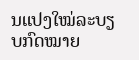ນແປງໃໝ່ລະບຽບກົດໝາຍ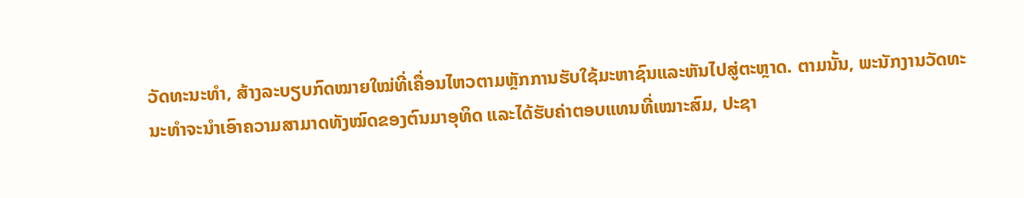ວັດທະນະທຳ, ສ້າງລະບຽບກົດໝາຍໃໝ່ທີ່ເຄື່ອນໄຫວຕາມຫຼັກການຮັບໃຊ້ມະຫາຊົນແລະຫັນໄປສູ່ຕະຫຼາດ. ຕາມນັ້ນ, ພະນັກງານວັດທະນະທຳຈະນຳເອົາຄວາມສາມາດທັງໝົດຂອງຕົນມາອຸທິດ ແລະໄດ້ຮັບຄ່າຕອບແທນທີ່ເໝາະສົມ, ປະຊາ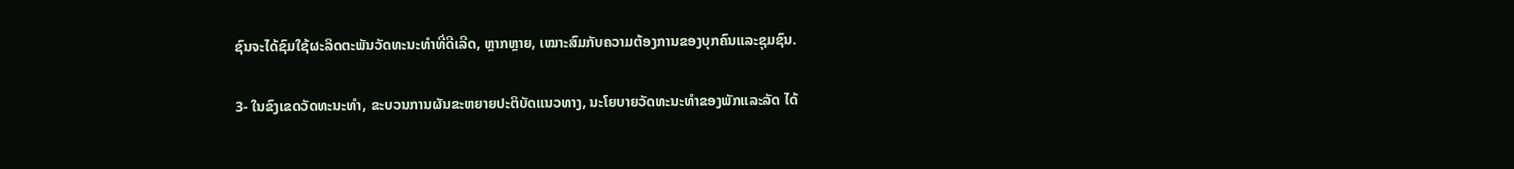ຊົນຈະໄດ້ຊົມໃຊ້ຜະລິດຕະພັນວັດທະນະທຳທີ່ດີເລີດ, ຫຼາກຫຼາຍ, ເໝາະສົມກັບຄວາມຕ້ອງການຂອງບຸກຄົນແລະຊຸມຊົນ.

3- ໃນຂົງເຂດວັດທະນະທຳ, ຂະບວນການຜັນຂະຫຍາຍປະຕິບັດແນວທາງ, ນະໂຍບາຍວັດທະນະທຳຂອງພັກແລະລັດ ໄດ້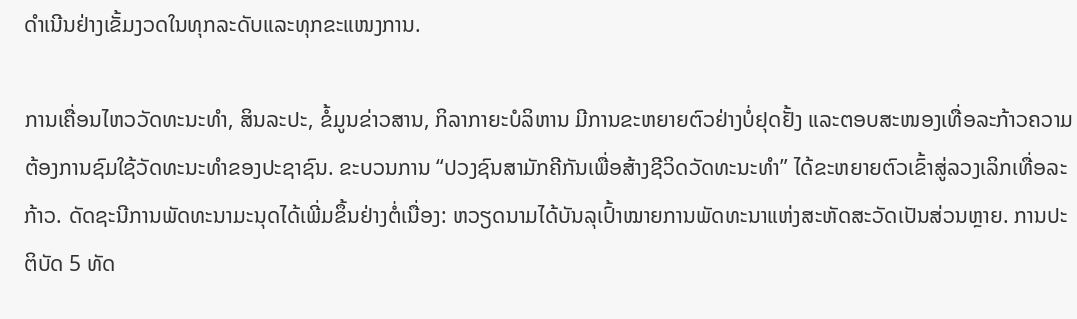ດຳເນີນຢ່າງເຂັ້ມງວດໃນທຸກລະດັບແລະທຸກຂະແໜງການ.

ການເຄື່ອນໄຫວວັດທະນະທຳ, ສິນລະປະ, ຂໍ້ມູນຂ່າວສານ, ກິລາກາຍະບໍລິຫານ ມີການຂະຫຍາຍຕົວຢ່າງບໍ່ຢຸດຢັ້ງ ແລະຕອບສະໜອງເທື່ອລະກ້າວຄວາມຕ້ອງການຊົມໃຊ້ວັດທະນະທຳຂອງປະຊາຊົນ. ຂະບວນການ “ປວງຊົນສາມັກຄີກັນເພື່ອສ້າງຊີວິດວັດທະນະທຳ” ໄດ້ຂະຫຍາຍຕົວເຂົ້າສູ່ລວງເລິກເທື່ອລະກ້າວ. ດັດຊະນີການພັດທະນາມະນຸດໄດ້ເພີ່ມຂຶ້ນຢ່າງຕໍ່ເນື່ອງ: ຫວຽດນາມໄດ້ບັນລຸເປົ້າໝາຍການພັດທະນາແຫ່ງສະຫັດສະວັດເປັນສ່ວນຫຼາຍ. ການປະຕິບັດ 5 ທັດ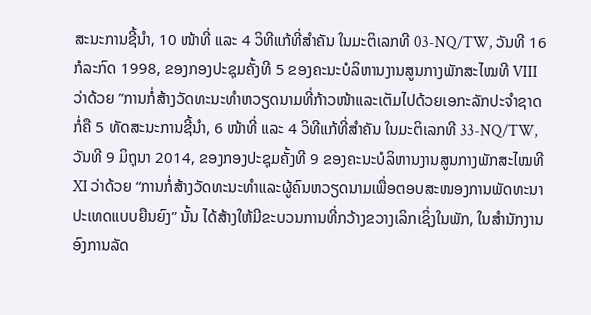ສະນະການຊີ້ນຳ, 10 ໜ້າທີ່ ແລະ 4 ວິທີແກ້ທີ່ສຳຄັນ ໃນມະຕິເລກທີ 03-NQ/TW, ວັນທີ 16 ກໍລະກົດ 1998, ຂອງກອງປະຊຸມຄັ້ງທີ 5 ຂອງຄະນະບໍລິຫານງານສູນກາງພັກສະໄໝທີ VIII ວ່າດ້ວຍ ”ການກໍ່ສ້າງວັດທະນະທຳຫວຽດນາມທີ່ກ້າວໜ້າແລະເຕັມໄປດ້ວຍເອກະລັກປະຈຳຊາດ ກໍ່ຄື 5 ທັດສະນະການຊີ້ນຳ, 6 ໜ້າທີ່ ແລະ 4 ວິທີແກ້ທີ່ສຳຄັນ ໃນມະຕິເລກທີ 33-NQ/TW, ວັນທີ 9 ມິຖຸນາ 2014, ຂອງກອງປະຊຸມຄັ້ງທີ 9 ຂອງຄະນະບໍລິຫານງານສູນກາງພັກສະໄໝທີ XI ວ່າດ້ວຍ “ການກໍ່ສ້າງວັດທະນະທຳແລະຜູ້ຄົນຫວຽດນາມເພື່ອຕອບສະໜອງການພັດທະນາປະເທດແບບຍືນຍົງ” ນັ້ນ ໄດ້ສ້າງໃຫ້ມີຂະບວນການທີ່ກວ້າງຂວາງເລິກເຊິ່ງໃນພັກ, ໃນສຳນັກງານອົງການລັດ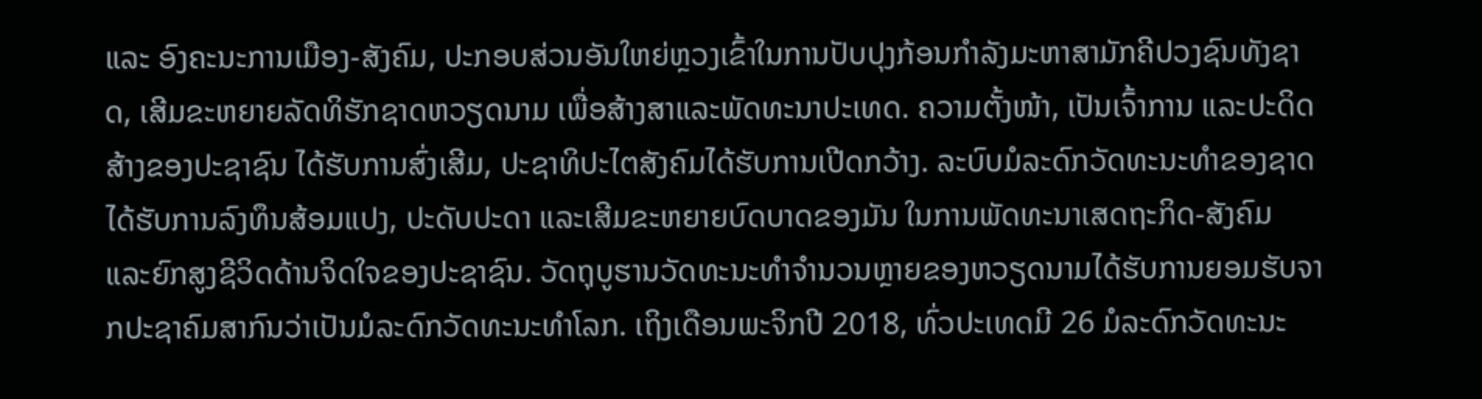ແລະ ອົງຄະນະການເມືອງ-ສັງຄົມ, ປະກອບສ່ວນອັນໃຫຍ່ຫຼວງເຂົ້າໃນການປັບປຸງກ້ອນກຳລັງມະຫາສາມັກຄີປວງຊົນທັງຊາດ, ເສີມຂະຫຍາຍລັດທິຮັກຊາດຫວຽດນາມ ເພື່ອສ້າງສາແລະພັດທະນາປະເທດ. ຄວາມຕັ້ງໜ້າ, ເປັນເຈົ້າການ ແລະປະດິດສ້າງຂອງປະຊາຊົນ ໄດ້ຮັບການສົ່ງເສີມ, ປະຊາທິປະໄຕສັງຄົມໄດ້ຮັບການເປີດກວ້າງ. ລະບົບມໍລະດົກວັດທະນະທຳຂອງຊາດໄດ້ຮັບການລົງທຶນສ້ອມແປງ, ປະດັບປະດາ ແລະເສີມຂະຫຍາຍບົດບາດຂອງມັນ ໃນການພັດທະນາເສດຖະກິດ-ສັງຄົມ ແລະຍົກສູງຊີວິດດ້ານຈິດໃຈຂອງປະຊາຊົນ. ວັດຖຸບູຮານວັດທະນະທຳຈຳນວນຫຼາຍຂອງຫວຽດນາມໄດ້ຮັບການຍອມຮັບຈາກປະຊາຄົມສາກົນວ່າເປັນມໍລະດົກວັດທະນະທຳໂລກ. ເຖິງເດືອນພະຈິກປີ 2018, ທົ່ວປະເທດມີ 26 ມໍລະດົກວັດທະນະ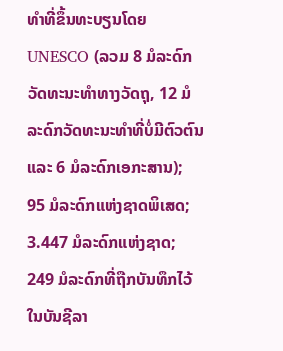ທຳທີ່ຂຶ້ນທະບຽນໂດຍ UNESCO (ລວມ 8 ມໍລະດົກວັດທະນະທຳທາງວັດຖຸ, 12 ມໍລະດົກວັດທະນະທຳທີ່ບໍ່ມີຕົວຕົນ ແລະ 6 ມໍລະດົກເອກະສານ); 95 ມໍລະດົກແຫ່ງຊາດພິເສດ; 3.447 ມໍລະດົກແຫ່ງຊາດ; 249 ມໍລະດົກທີ່ຖືກບັນທຶກໄວ້ໃນບັນຊີລາ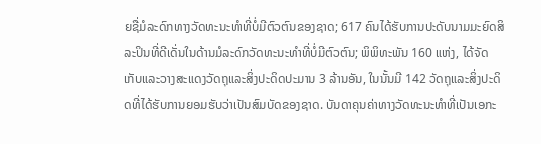ຍຊື່ມໍລະດົກທາງວັດທະນະທຳທີ່ບໍ່ມີຕົວຕົນຂອງຊາດ; 617 ຄົນໄດ້ຮັບການປະດັບນາມມະຍົດສິລະປິນທີ່ດີເດັ່ນໃນດ້ານມໍລະດົກວັດທະນະທຳທີ່ບໍ່ມີຕົວຕົນ; ພິພິທະພັນ 160 ແຫ່ງ, ໄດ້ຈັດເກັບແລະວາງສະແດງວັດຖຸແລະສິ່ງປະດິດປະມານ 3 ລ້ານອັນ, ໃນນັ້ນມີ 142 ວັດຖຸແລະສິ່ງປະດິດທີ່ໄດ້ຮັບການຍອມຮັບວ່າເປັນສົມບັດຂອງຊາດ. ບັນດາຄຸນຄ່າທາງວັດທະນະທຳທີ່ເປັນເອກະ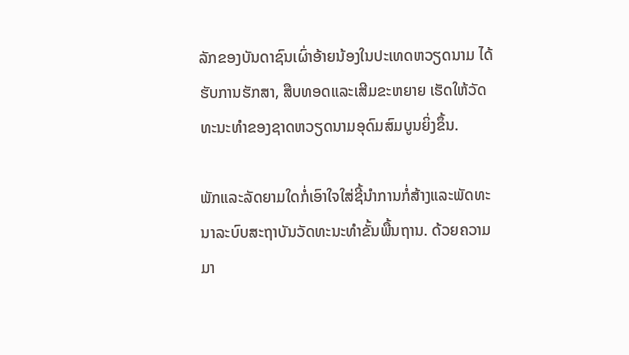ລັກຂອງບັນດາຊົນເຜົ່າອ້າຍນ້ອງໃນປະເທດຫວຽດນາມ ໄດ້ຮັບການຮັກສາ, ສືບທອດແລະເສີມຂະຫຍາຍ ເຮັດໃຫ້ວັດທະນະທຳຂອງຊາດຫວຽດນາມອຸດົມສົມບູນຍິ່ງຂຶ້ນ.

ພັກແລະລັດຍາມໃດກໍ່ເອົາໃຈໃສ່ຊີ້ນຳການກໍ່ສ້າງແລະພັດທະນາລະບົບສະຖາບັນວັດທະນະທຳຂັ້ນພື້ນຖານ. ດ້ວຍຄວາມມາ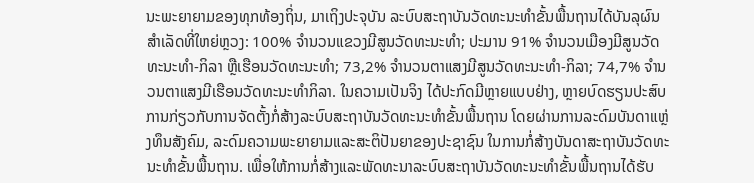ນະພະຍາຍາມຂອງທຸກທ້ອງຖິ່ນ, ມາເຖິງປະຈຸບັນ ລະບົບສະຖາບັນວັດທະນະທຳຂັ້ນພື້ນຖານໄດ້ບັນລຸຜົນສຳເລັດທີ່ໃຫຍ່ຫຼວງ: 100% ຈຳນວນແຂວງມີສູນວັດທະນະທຳ; ປະມານ 91% ຈຳນວນເມືອງມີສູນວັດທະນະທຳ-ກິລາ ຫຼືເຮືອນວັດທະນະທຳ; 73,2% ຈຳນວນຕາແສງມີສູນວັດທະນະທຳ-ກິລາ; 74,7% ຈຳນວນຕາແສງມີເຮືອນວັດທະນະທຳກິລາ. ໃນຄວາມເປັນຈິງ ໄດ້ປະກົດມີຫຼາຍແບບຢ່າງ, ຫຼາຍບົດຮຽນປະສົບການກ່ຽວກັບການຈັດຕັ້ງກໍ່ສ້າງລະບົບສະຖາບັນວັດທະນະທຳຂັ້ນພື້ນຖານ ໂດຍຜ່ານການລະດົມບັນດາແຫຼ່ງທຶນສັງຄົມ, ລະດົມຄວາມພະຍາຍາມແລະສະຕິປັນຍາຂອງປະຊາຊົນ ໃນການກໍ່ສ້າງບັນດາສະຖາບັນວັດທະນະທຳຂັ້ນພື້ນຖານ. ເພື່ອໃຫ້ການກໍ່ສ້າງແລະພັດທະນາລະບົບສະຖາບັນວັດທະນະທຳຂັ້ນພື້ນຖານໄດ້ຮັບ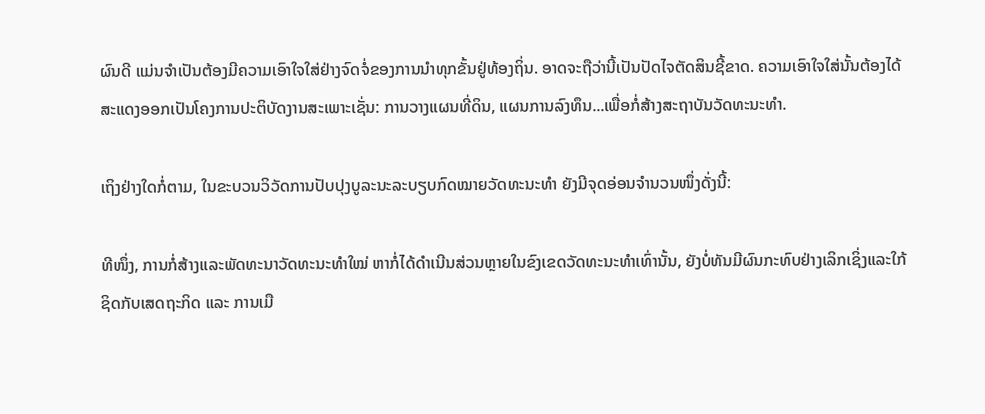ຜົນດີ ແມ່ນຈຳເປັນຕ້ອງມີຄວາມເອົາໃຈໃສ່ຢ່າງຈົດຈໍ່ຂອງການນຳທຸກຂັ້ນຢູ່ທ້ອງຖິ່ນ. ອາດຈະຖືວ່ານີ້ເປັນປັດໄຈຕັດສິນຊີ້ຂາດ. ຄວາມເອົາໃຈໃສ່ນັ້ນຕ້ອງໄດ້ສະແດງອອກເປັນໂຄງການປະຕິບັດງານສະເພາະເຊັ່ນ: ການວາງແຜນທີ່ດິນ, ແຜນການລົງທຶນ...ເພື່ອກໍ່ສ້າງສະຖາບັນວັດທະນະທຳ.

ເຖິງຢ່າງໃດກໍ່ຕາມ, ໃນຂະບວນວິວັດການປັບປຸງບູລະນະລະບຽບກົດໝາຍວັດທະນະທຳ ຍັງມີຈຸດອ່ອນຈຳນວນໜຶ່ງດັ່ງນີ້:

ທີໜຶ່ງ, ການກໍ່ສ້າງແລະພັດທະນາວັດທະນະທຳໃໝ່ ຫາກໍ່ໄດ້ດຳເນີນສ່ວນຫຼາຍໃນຂົງເຂດວັດທະນະທຳເທົ່ານັ້ນ, ຍັງບໍ່ທັນມີຜົນກະທົບຢ່າງເລິກເຊິ່ງແລະໃກ້ຊິດກັບເສດຖະກິດ ແລະ ການເມື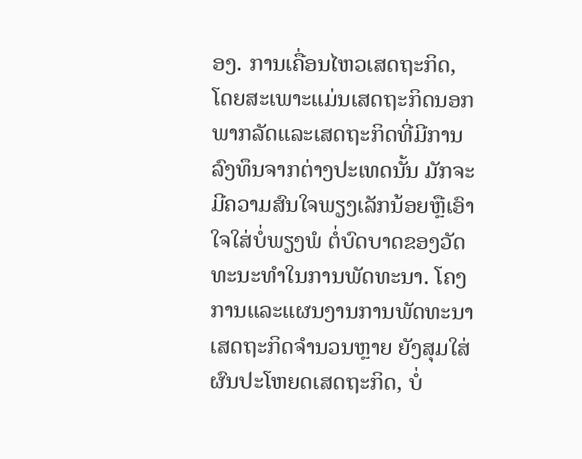ອງ. ການເຄື່ອນໄຫວເສດຖະກິດ, ໂດຍສະເພາະແມ່ນເສດຖະກິດນອກພາກລັດແລະເສດຖະກິດທີ່ມີການລົງທຶນຈາກຕ່າງປະເທດນັ້ນ ມັກຈະມີຄວາມສົນໃຈພຽງເລັກນ້ອຍຫຼືເອົາໃຈໃສ່ບໍ່ພຽງພໍ ຕໍ່ບົດບາດຂອງວັດທະນະທຳໃນການພັດທະນາ. ໂຄງການແລະແຜນງານການພັດທະນາເສດຖະກິດຈຳນວນຫຼາຍ ຍັງສຸມໃສ່ຜົນປະໂຫຍດເສດຖະກິດ, ບໍ່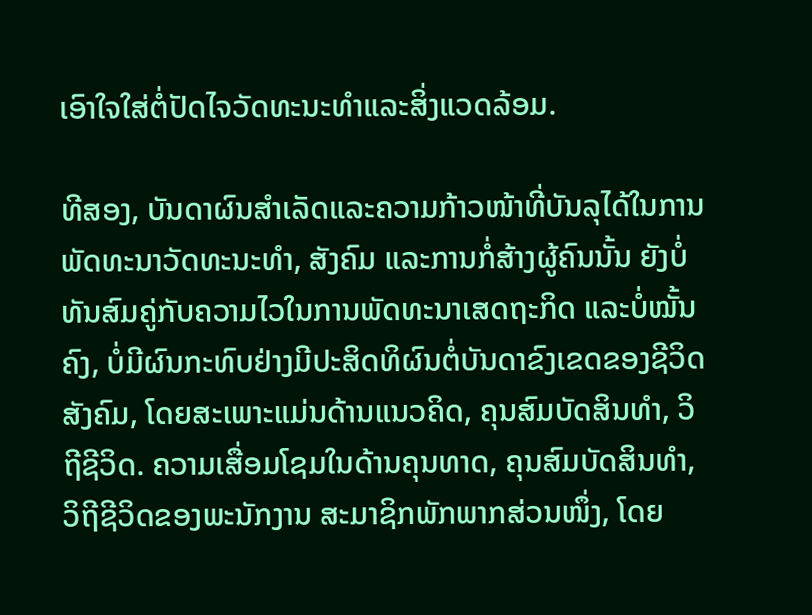ເອົາໃຈໃສ່ຕໍ່ປັດໄຈວັດທະນະທຳແລະສິ່ງແວດລ້ອມ.

ທີສອງ, ບັນດາຜົນສຳເລັດແລະຄວາມກ້າວໜ້າທີ່ບັນລຸໄດ້ໃນການພັດທະນາວັດທະນະທຳ, ສັງຄົມ ແລະການກໍ່ສ້າງຜູ້ຄົນນັ້ນ ຍັງບໍ່ທັນສົມຄູ່ກັບຄວາມໄວໃນການພັດທະນາເສດຖະກິດ ແລະບໍ່ໝັ້ນຄົງ, ບໍ່ມີຜົນກະທົບຢ່າງມີປະສິດທິຜົນຕໍ່ບັນດາຂົງເຂດຂອງຊີວິດສັງຄົມ, ໂດຍສະເພາະແມ່ນດ້ານແນວຄິດ, ຄຸນສົມບັດສິນທຳ, ວິຖີຊີວິດ. ຄວາມເສື່ອມໂຊມໃນດ້ານຄຸນທາດ, ຄຸນສົມບັດສິນທຳ, ວິຖີຊີວິດຂອງພະນັກງານ ສະມາຊິກພັກພາກສ່ວນໜຶ່ງ, ໂດຍ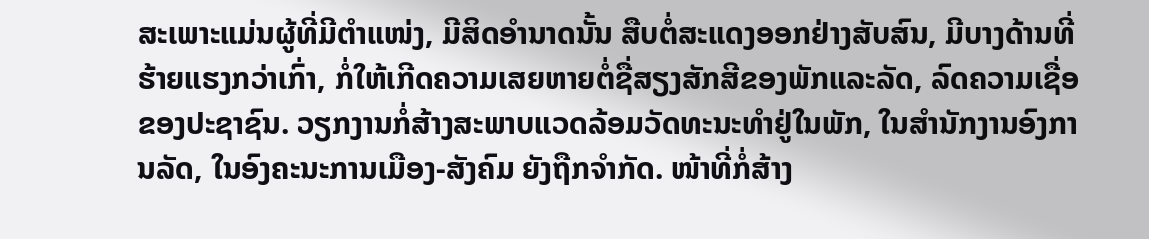ສະເພາະແມ່ນຜູ້ທີ່ມີຕຳແໜ່ງ, ມີສິດອຳນາດນັ້ນ ສືບຕໍ່ສະແດງອອກຢ່າງສັບສົນ, ມີບາງດ້ານທີ່ຮ້າຍແຮງກວ່າເກົ່າ, ກໍ່ໃຫ້ເກີດຄວາມເສຍຫາຍຕໍ່ຊື່ສຽງສັກສີຂອງພັກແລະລັດ, ລົດຄວາມເຊື່ອຂອງປະຊາຊົນ. ວຽກງານກໍ່ສ້າງສະພາບແວດລ້ອມວັດທະນະທຳຢູ່ໃນພັກ, ໃນສຳນັກງານອົງການລັດ, ໃນອົງຄະນະການເມືອງ-ສັງຄົມ ຍັງຖືກຈຳກັດ. ໜ້າທີ່ກໍ່ສ້າງ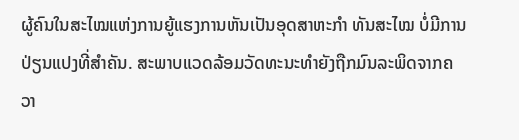ຜູ້ຄົນໃນສະໄໝແຫ່ງການຍູ້ແຮງການຫັນເປັນອຸດສາຫະກຳ ທັນສະໄໝ ບໍ່ມີການປ່ຽນແປງທີ່ສຳຄັນ. ສະພາບແວດລ້ອມວັດທະນະທຳຍັງຖືກມົນລະພິດຈາກຄວາ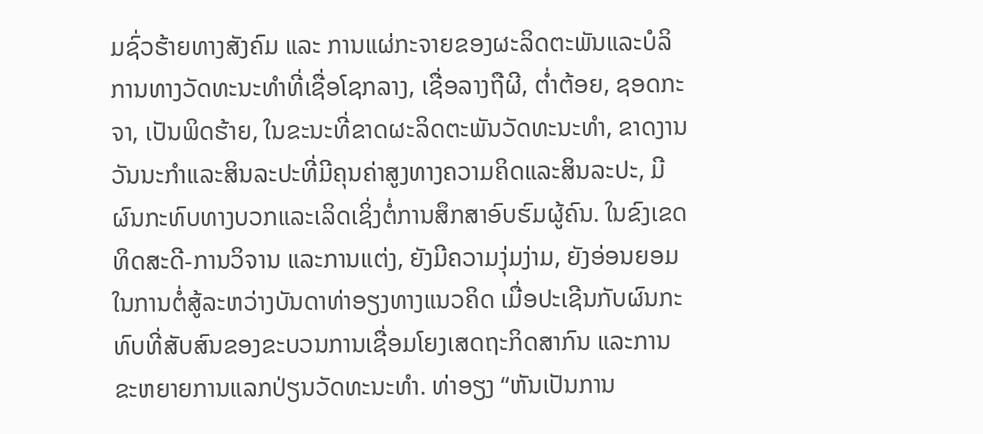ມຊົ່ວຮ້າຍທາງສັງຄົມ ແລະ ການແຜ່ກະຈາຍຂອງຜະລິດຕະພັນແລະບໍລິການທາງວັດທະນະທຳທີ່ເຊື່ອໂຊກລາງ, ເຊື່ອລາງຖືຜີ, ຕ່ຳຕ້ອຍ, ຊອດກະຈາ, ເປັນພິດຮ້າຍ, ໃນຂະນະທີ່ຂາດຜະລິດຕະພັນວັດທະນະທຳ, ຂາດງານວັນນະກຳແລະສິນລະປະທີ່ມີຄຸນຄ່າສູງທາງຄວາມຄິດແລະສິນລະປະ, ມີຜົນກະທົບທາງບວກແລະເລິດເຊິ່ງຕໍ່ການສຶກສາອົບຮົມຜູ້ຄົນ. ໃນຂົງເຂດທິດສະດີ-ການວິຈານ ແລະການແຕ່ງ, ຍັງມີຄວາມງຸ່ມງ່າມ, ຍັງອ່ອນຍອມໃນການຕໍ່ສູ້ລະຫວ່າງບັນດາທ່າອຽງທາງແນວຄິດ ເມື່ອປະເຊີນກັບຜົນກະທົບທີ່ສັບສົນຂອງຂະບວນການເຊື່ອມໂຍງເສດຖະກິດສາກົນ ແລະການຂະຫຍາຍການແລກປ່ຽນວັດທະນະທຳ. ທ່າອຽງ “ຫັນເປັນການ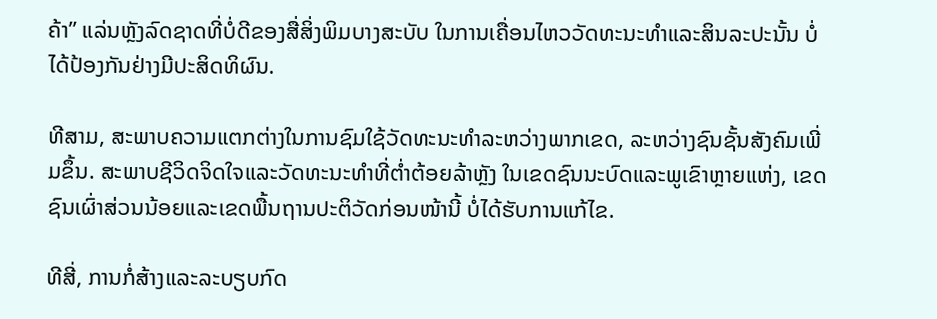ຄ້າ” ແລ່ນຫຼັງລົດຊາດທີ່ບໍ່ດີຂອງສື່ສິ່ງພິມບາງສະບັບ ໃນການເຄື່ອນໄຫວວັດທະນະທຳແລະສິນລະປະນັ້ນ ບໍ່ໄດ້ປ້ອງກັນຢ່າງມີປະສິດທິຜົນ.

ທີສາມ, ສະພາບຄວາມແຕກຕ່າງໃນການຊົມໃຊ້ວັດທະນະທຳລະຫວ່າງພາກເຂດ, ລະຫວ່າງຊົນຊັ້ນສັງຄົມເພີ່ມຂຶ້ນ. ສະພາບຊີວິດຈິດໃຈແລະວັດທະນະທຳທີ່ຕ່ຳຕ້ອຍລ້າຫຼັງ ໃນເຂດຊົນນະບົດແລະພູເຂົາຫຼາຍແຫ່ງ, ເຂດຊົນເຜົ່າສ່ວນນ້ອຍແລະເຂດພື້ນຖານປະຕິວັດກ່ອນໜ້ານີ້ ບໍ່ໄດ້ຮັບການແກ້ໄຂ.

ທີສີ່, ການກໍ່ສ້າງແລະລະບຽບກົດ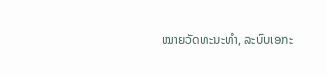ໝາຍວັດທະນະທຳ, ລະບົບເອກະ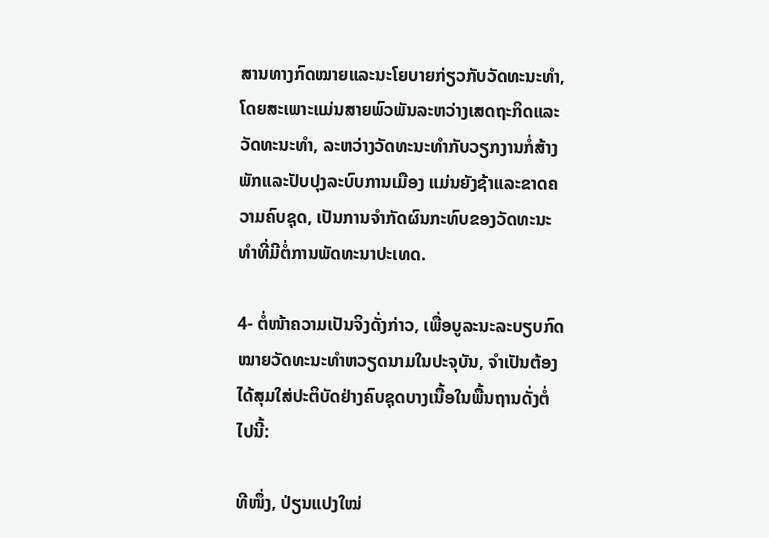ສານທາງກົດໝາຍແລະນະໂຍບາຍກ່ຽວກັບວັດທະນະທຳ, ໂດຍສະເພາະແມ່ນສາຍພົວພັນລະຫວ່າງເສດຖະກິດແລະວັດທະນະທຳ, ລະຫວ່າງວັດທະນະທຳກັບວຽກງານກໍ່ສ້າງພັກແລະປັບປຸງລະບົບການເມືອງ ແມ່ນຍັງຊ້າແລະຂາດຄວາມຄົບຊຸດ, ເປັນການຈຳກັດຜົນກະທົບຂອງວັດທະນະທຳທີ່ມີຕໍ່ການພັດທະນາປະເທດ.

4- ຕໍ່ໜ້າຄວາມເປັນຈິງດັ່ງກ່າວ, ເພື່ອບູລະນະລະບຽບກົດໝາຍວັດທະນະທຳຫວຽດນາມໃນປະຈຸບັນ, ຈຳເປັນຕ້ອງໄດ້ສຸມໃສ່ປະຕິບັດຢ່າງຄົບຊຸດບາງເນື້ອໃນພື້ນຖານດັ່ງຕໍ່ໄປນີ້:

ທີໜຶ່ງ, ປ່ຽນແປງໃໝ່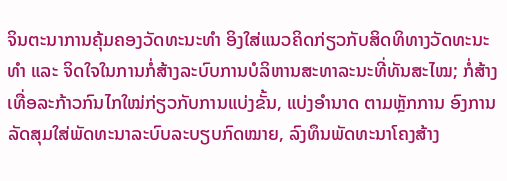ຈິນຕະນາການຄຸ້ມຄອງວັດທະນະທຳ ອິງໃສ່ແນວຄິດກ່ຽວກັບສິດທິທາງວັດທະນະທຳ ແລະ ຈິດໃຈໃນການກໍ່ສ້າງລະບົບການບໍລິຫານສະທາລະນະທີ່ທັນສະໄໝ; ກໍ່ສ້າງເທື່ອລະກ້າວກົນໄກໃໝ່ກ່ຽວກັບການແບ່ງຂັ້ນ, ແບ່ງອຳນາດ ຕາມຫຼັກການ ອົງການລັດສຸມໃສ່ພັດທະນາລະບົບລະບຽບກົດໝາຍ, ລົງທຶນພັດທະນາໂຄງສ້າງ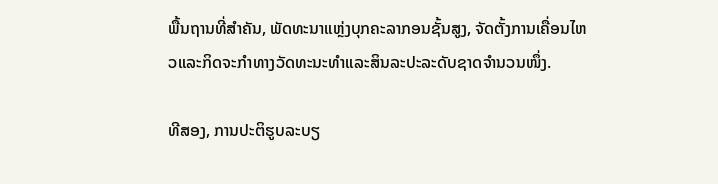ພື້ນຖານທີ່ສຳຄັນ, ພັດທະນາແຫຼ່ງບຸກຄະລາກອນຊັ້ນສູງ, ຈັດຕັ້ງການເຄື່ອນໄຫວແລະກິດຈະກຳທາງວັດທະນະທຳແລະສິນລະປະລະດັບຊາດຈຳນວນໜຶ່ງ.

ທີສອງ, ການປະຕິຮູບລະບຽ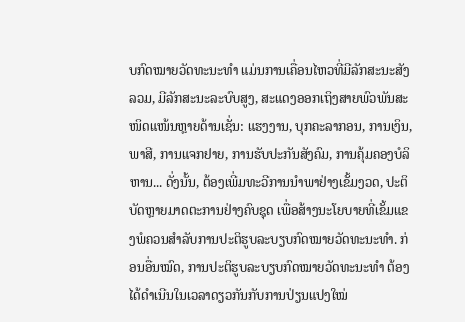ບກົດໝາຍວັດທະນະທຳ ແມ່ນການເຄື່ອນໄຫວທີ່ມີລັກສະນະສັງລວມ, ມີລັກສະນະລະບົບສູງ, ສະແດງອອກເຖິງສາຍພົວພັນສະໜິດແໜ້ນຫຼາຍດ້ານເຊັ່ນ: ແຮງງານ, ບຸກຄະລາກອນ, ການເງິນ, ພາສີ, ການແຈກຢາຍ, ການຮັບປະກັນສັງຄົມ, ການຄຸ້ມຄອງບໍລິຫານ... ດັ່ງນັ້ນ, ຕ້ອງເພີ່ມທະວີການນຳພາຢ່າງເຂັ້ມງວດ, ປະຕິບັດຫຼາຍມາດຕະການຢ່າງຄົບຊຸດ ເພື່ອສ້າງນະໂຍບາຍທີ່ເຂັ້ມແຂງພໍຄວນສຳລັບການປະຕິຮູບລະບຽບກົດໝາຍວັດທະນະທຳ. ກ່ອນອື່ນໝົດ, ການປະຕິຮູບລະບຽບກົດໝາຍວັດທະນະທຳ ຕ້ອງໄດ້ດຳເນີນໃນເວລາດຽວກັນກັບການປ່ຽນແປງໃໝ່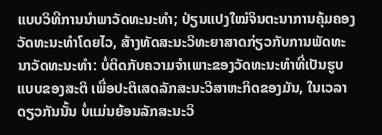ແບບວິທີການນຳພາວັດທະນະທຳ; ປ່ຽນແປງໃໝ່ຈິນຕະນາການຄຸ້ມຄອງວັດທະນະທຳໂດຍໄວ, ສ້າງທັດສະນະວິທະຍາສາດກ່ຽວກັບການພັດທະນາວັດທະນະທຳ: ບໍ່ຕິດກັບຄວາມຈຳເພາະຂອງວັດທະນະທຳທີ່ເປັນຮູບແບບຂອງສະຕິ ເພື່ອປະຕິເສດລັກສະນະວິສາຫະກິດຂອງມັນ, ໃນເວລາດຽວກັນນັ້ນ ບໍ່ແມ່ນຍ້ອນລັກສະນະວິ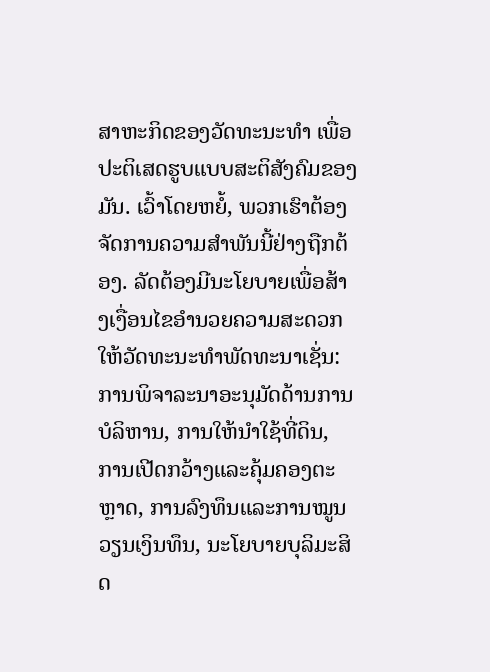ສາຫະກິດຂອງວັດທະນະທຳ ເພື່ອປະຕິເສດຮູບແບບສະຕິສັງຄົມຂອງມັນ. ເວົ້າໂດຍຫຍໍ້, ພວກເຮົາຕ້ອງຈັດການຄວາມສຳພັນນີ້ຢ່າງຖືກຕ້ອງ. ລັດຕ້ອງມີນະໂຍບາຍເພື່ອສ້າງເງື່ອນໄຂອຳນວຍຄວາມສະດວກໃຫ້ວັດທະນະທຳພັດທະນາເຊັ່ນ: ການພິຈາລະນາອະນຸມັດດ້ານການບໍລິຫານ, ການໃຫ້ນຳໃຊ້ທີ່ດິນ, ການເປີດກວ້າງແລະຄຸ້ມຄອງຕະຫຼາດ, ການລົງທຶນແລະການໝູນວຽນເງິນທຶນ, ນະໂຍບາຍບຸລິມະສິດ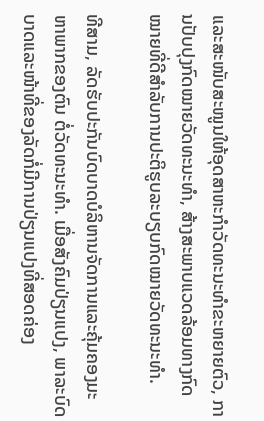ແລະສະໜັບສະໜູນໃຫ້ອຸດສາຫະກຳວັດທະນະທຳຂະຫຍາຍຕົວ, ການປັບປຸງກົດໝາຍວັດທະນະທຳ, ສ້າງສະພາບແວດລ້ອມທາງກົດໝາຍທີ່ດີສຳລັບການປະຕິຮູບລະບຽບກົດໝາຍວັດທະນະທຳ.

ທີສາມ, ລັດຮັບປະກັນບົດບາດບໍລິຫານຈັດການແລະຄຸ້ມຄອງມະຫາພາກຂອງຕົນ ຕໍ່ວັດທະນະທຳ. ເມື່ອສັງຄົມປ່ຽນແປງ, ພາລະບົດບາດແລະໜ້າທີ່ຂອງລັດກໍ່ມີການປ່ຽນແປງທີ່ສອດຄ່ອງ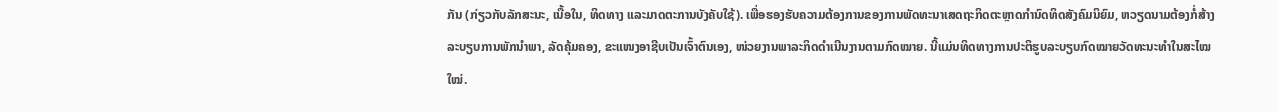ກັນ (ກ່ຽວກັບລັກສະນະ, ເນື້ອໃນ, ທິດທາງ ແລະມາດຕະການບັງຄັບໃຊ້). ເພື່ອຮອງຮັບຄວາມຕ້ອງການຂອງການພັດທະນາເສດຖະກິດຕະຫຼາດກຳນົດທິດສັງຄົມນິຍົມ, ຫວຽດນາມຕ້ອງກໍ່ສ້າງລະບຽບການພັກນຳພາ, ລັດຄຸ້ມຄອງ, ຂະແໜງອາຊີບເປັນເຈົ້າຕົນເອງ, ໜ່ວຍງານພາລະກິດດຳເນີນງານຕາມກົດໝາຍ. ນີ້ແມ່ນທິດທາງການປະຕິຮູບລະບຽບກົດໝາຍວັດທະນະທຳໃນສະໄໝໃໝ່.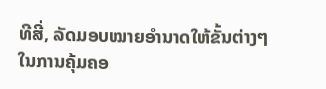ທີສີ່, ລັດມອບໝາຍອຳນາດໃຫ້ຂັ້ນຕ່າງໆໃນການຄຸ້ມຄອ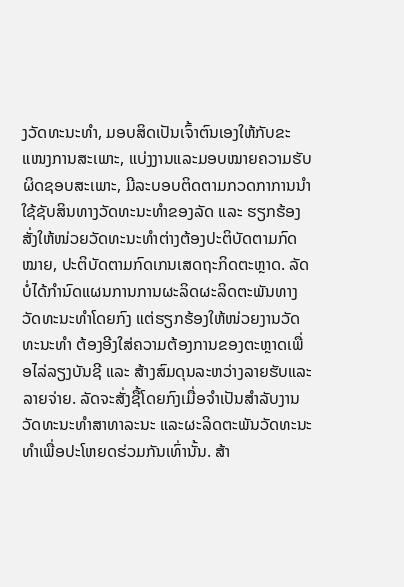ງວັດທະນະທຳ, ມອບສິດເປັນເຈົ້າຕົນເອງໃຫ້ກັບຂະແໜງການສະເພາະ, ແບ່ງງານແລະມອບໝາຍຄວາມຮັບຜິດຊອບສະເພາະ, ມີລະບອບຕິດຕາມກວດກາການນຳໃຊ້ຊັບສິນທາງວັດທະນະທຳຂອງລັດ ແລະ ຮຽກຮ້ອງສັ່ງໃຫ້ໜ່ວຍວັດທະນະທຳຕ່າງຕ້ອງປະຕິບັດຕາມກົດໝາຍ, ປະຕິບັດຕາມກົດເກນເສດຖະກິດຕະຫຼາດ. ລັດບໍ່ໄດ້ກຳນົດແຜນການການຜະລິດຜະລິດຕະພັນທາງວັດທະນະທຳໂດຍກົງ ແຕ່ຮຽກຮ້ອງໃຫ້ໜ່ວຍງານວັດທະນະທຳ ຕ້ອງອີງໃສ່ຄວາມຕ້ອງການຂອງຕະຫຼາດເພື່ອໄລ່ລຽງບັນຊີ ແລະ ສ້າງສົມດຸນລະຫວ່າງລາຍຮັບແລະລາຍຈ່າຍ. ລັດຈະສັ່ງຊື້ໂດຍກົງເມື່ອຈຳເປັນສຳລັບງານວັດທະນະທຳສາທາລະນະ ແລະຜະລິດຕະພັນວັດທະນະທຳເພື່ອປະໂຫຍດຮ່ວມກັນເທົ່ານັ້ນ. ສ້າ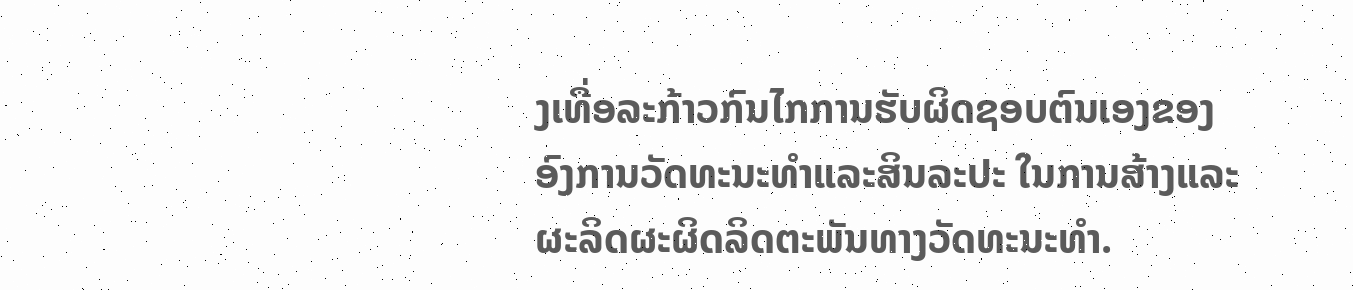ງເທື່ອລະກ້າວກົນໄກການຮັບຜິດຊອບຕົນເອງຂອງອົງການວັດທະນະທຳແລະສິນລະປະ ໃນການສ້າງແລະຜະລິດຜະຜິດລິດຕະພັນທາງວັດທະນະທຳ.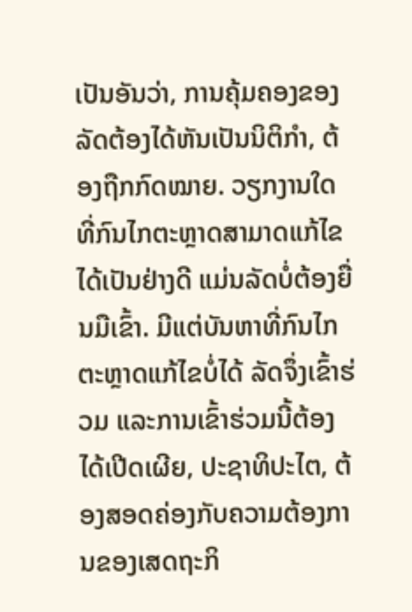ເປັນອັນວ່າ, ການຄຸ້ມຄອງຂອງລັດຕ້ອງໄດ້ຫັນເປັນນິຕິກຳ, ຕ້ອງຖືກກົດໝາຍ. ວຽກງານໃດທີ່ກົນໄກຕະຫຼາດສາມາດແກ້ໄຂໄດ້ເປັນຢ່າງດີ ແມ່ນລັດບໍ່ຕ້ອງຍື່ນມືເຂົ້າ. ມີແຕ່ບັນຫາທີ່ກົນໄກຕະຫຼາດແກ້ໄຂບໍ່ໄດ້ ລັດຈຶ່ງເຂົ້າຮ່ວມ ແລະການເຂົ້າຮ່ວມນີ້ຕ້ອງໄດ້ເປີດເຜີຍ, ປະຊາທິປະໄຕ, ຕ້ອງສອດຄ່ອງກັບຄວາມຕ້ອງການຂອງເສດຖະກິ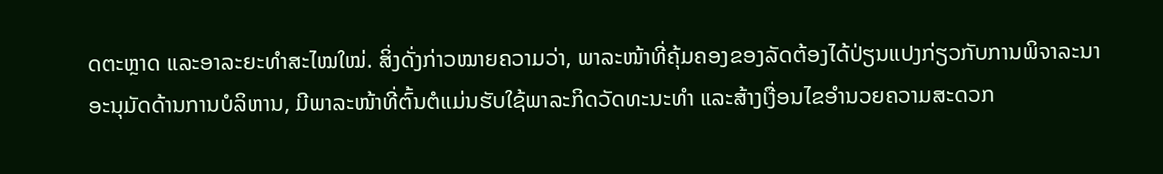ດຕະຫຼາດ ແລະອາລະຍະທຳສະໄໝໃໝ່. ສິ່ງດັ່ງກ່າວໝາຍຄວາມວ່າ, ພາລະໜ້າທີ່ຄຸ້ມຄອງຂອງລັດຕ້ອງໄດ້ປ່ຽນແປງກ່ຽວກັບການພິຈາລະນາອະນຸມັດດ້ານການບໍລິຫານ, ມີພາລະໜ້າທີ່ຕົ້ນຕໍແມ່ນຮັບໃຊ້ພາລະກິດວັດທະນະທຳ ແລະສ້າງເງື່ອນໄຂອຳນວຍຄວາມສະດວກ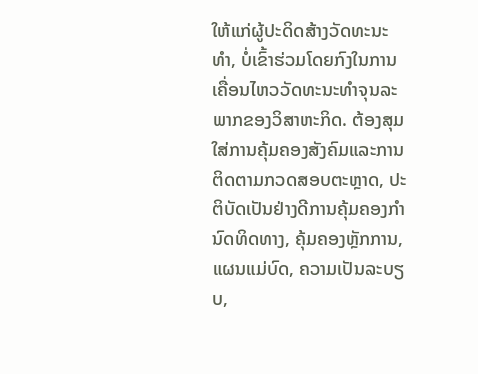ໃຫ້ແກ່ຜູ້ປະດິດສ້າງວັດທະນະທຳ, ບໍ່ເຂົ້າຮ່ວມໂດຍກົງໃນການເຄື່ອນໄຫວວັດທະນະທຳຈຸນລະພາກຂອງວິສາຫະກິດ. ຕ້ອງສຸມໃສ່ການຄຸ້ມຄອງສັງຄົມແລະການຕິດຕາມກວດສອບຕະຫຼາດ, ປະຕິບັດເປັນຢ່າງດີການຄຸ້ມຄອງກຳນົດທິດທາງ, ຄຸ້ມຄອງຫຼັກການ, ແຜນແມ່ບົດ, ຄວາມເປັນລະບຽບ,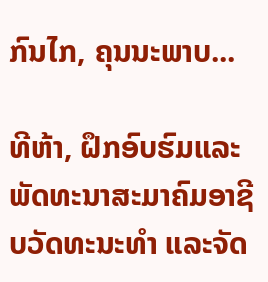ກົນໄກ, ຄຸນນະພາບ...

ທີຫ້າ, ຝຶກອົບຮົມແລະພັດທະນາສະມາຄົມອາຊີບວັດທະນະທຳ ແລະຈັດ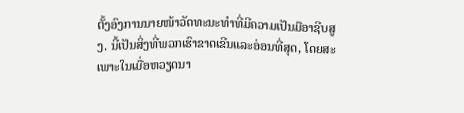ຕັ້ງອົງການນາຍໜ້າວັດທະນະທຳທີ່ມີຄວາມເປັນມືອາຊີບສູງ. ນີ້ເປັນສິ່ງທີ່ພວກເຮົາຂາດເຂີນແລະອ່ອນທີ່ສຸດ, ໂດຍສະເພາະໃນເມື່ອຫວຽດນາ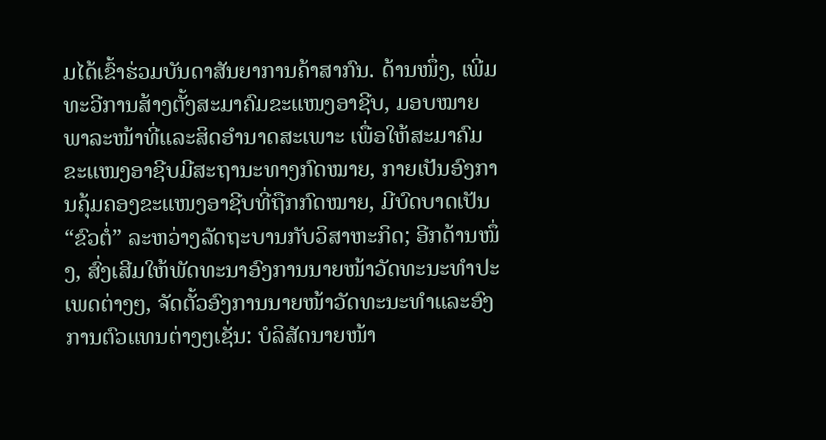ມໄດ້ເຂົ້າຮ່ວມບັນດາສັນຍາການຄ້າສາກົນ. ດ້ານໜຶ່ງ, ເພີ່ມທະວີການສ້າງຕັ້ງສະມາຄົມຂະແໜງອາຊີບ, ມອບໝາຍພາລະໜ້າທີ່ແລະສິດອຳນາດສະເພາະ ເພື່ອໃຫ້ສະມາຄົມຂະແໜງອາຊີບມີສະຖານະທາງກົດໝາຍ, ກາຍເປັນອົງການຄຸ້ມຄອງຂະແໜງອາຊີບທີ່ຖືກກົດໝາຍ, ມີບົດບາດເປັນ “ຂົວຕໍ່” ລະຫວ່າງລັດຖະບານກັບວິສາຫະກິດ; ອີກດ້ານໜຶ່ງ, ສົ່ງເສີມໃຫ້ພັດທະນາອົງການນາຍໜ້າວັດທະນະທຳປະເພດຕ່າງໆ, ຈັດຕັ້ວອົງການນາຍໜ້າວັດທະນະທຳແລະອົງການຕົວແທນຕ່າງໆເຊັ່ນ: ບໍລິສັດນາຍໜ້າ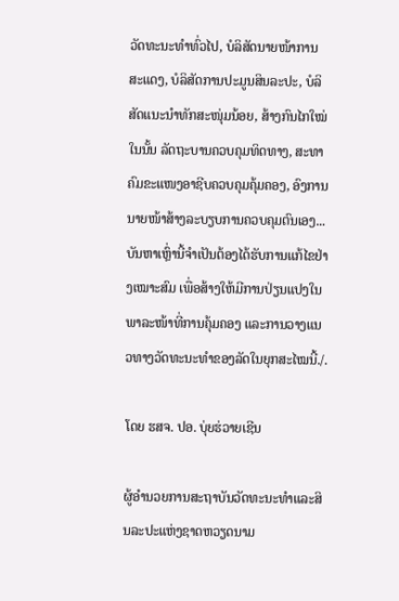ວັດທະນະທຳທົ່ວໄປ, ບໍລິສັດນາຍໜ້າການສະແດງ, ບໍລິສັດການປະມູນສິນລະປະ, ບໍລິສັດແນະນຳທັກສະໜຸ່ມນ້ອຍ, ສ້າງກົນໄກໃໝ່ໃນນັ້ນ ລັດຖະບານຄວບຄຸມທິດທາງ, ສະທາຄົມຂະແໜງອາຊີບຄວບຄຸມຄຸ້ມຄອງ, ອົງການນາຍໜ້າສ້າງລະບຽບການຄວບຄຸມຕົນເອງ...ບັນຫາເຫຼົ່ານີ້ຈຳເປັນຕ້ອງໄດ້ຮັບການແກ້ໄຂຢ່າງເໝາະສົມ ເພື່ອສ້າງໃຫ້ມີການປ່ຽນແປງໃນພາລະໜ້າທີ່ການຄຸ້ມຄອງ ແລະການວາງແນວທາງວັດທະນະທຳຂອງລັດໃນຍຸກສະໄໝນີ້./.

ໂດຍ ຮສຈ. ປອ. ບຸ່ຍຮ່ວາຍເຊີນ

ຜູ້ອຳນວຍການສະຖາບັນວັດທະນະທຳແລະສິນລະປະແຫ່ງຊາດຫວຽດນາມ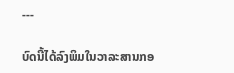---

ບົດນີ້ໄດ້ລົງພິມໃນວາລະສານກອ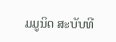ມມູນິດ ສະບັບທີ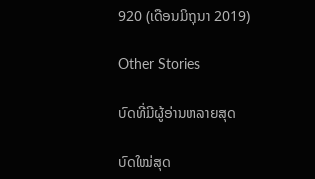920 (ເດືອນມິຖຸນາ 2019)

Other Stories

ບົດທີ່ມີຜູ້ອ່ານຫລາຍສຸດ

ບົດໃໝ່ສຸດ